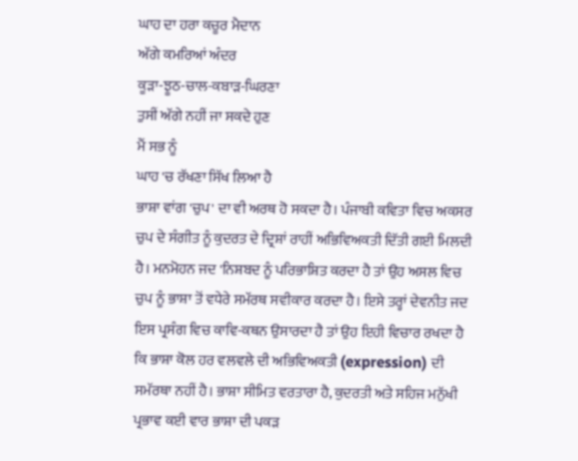ਘਾਹ ਦਾ ਹਰਾ ਕਚੂਰ ਮੈਦਾਨ
ਅੱਗੇ ਕਮਰਿਆਂ ਅੰਦਰ
ਕੂੜਾ-ਝੂਠ-ਚਾਲ-ਕਬਾੜ-ਘਿਰਣਾ
ਤੁਸੀਂ ਅੱਗੇ ਨਹੀਂ ਜਾ ਸਕਦੇ ਹੁਣ
ਮੈਂ ਸਭ ਨੂੰ
ਘਾਹ 'ਚ ਰੱਖਣਾ ਸਿੱਖ ਲਿਆ ਹੈ
ਭਾਸ਼ਾ ਵਾਂਗ 'ਚੁਪ' ਦਾ ਵੀ ਅਰਥ ਹੋ ਸਕਦਾ ਹੈ। ਪੰਜਾਬੀ ਕਵਿਤਾ ਵਿਚ ਅਕਸਰ ਚੁਪ ਦੇ ਸੰਗੀਤ ਨੂੰ ਕੁਦਰਤ ਦੇ ਦ੍ਰਿਸ਼ਾਂ ਰਾਹੀਂ ਅਭਿਵਿਅਕਤੀ ਦਿੱਤੀ ਗਈ ਮਿਲਦੀ ਹੈ। ਮਨਮੋਹਨ ਜਦ 'ਨਿਸ਼ਬਦ ਨੂੰ ਪਰਿਭਾਸ਼ਿਤ ਕਰਦਾ ਹੈ ਤਾਂ ਉਹ ਅਸਲ ਵਿਚ ਚੁਪ ਨੂੰ ਭਾਸ਼ਾ ਤੋਂ ਵਧੇਰੇ ਸਮੱਰਥ ਸਵੀਕਾਰ ਕਰਦਾ ਹੈ। ਇਸੇ ਤਰ੍ਹਾਂ ਦੇਵਨੀਤ ਜਦ ਇਸ ਪ੍ਰਸੰਗ ਵਿਚ ਕਾਵਿ-ਕਥਨ ਉਸਾਰਦਾ ਹੈ ਤਾਂ ਉਹ ਇਹੀ ਵਿਚਾਰ ਰਖਦਾ ਹੈ ਕਿ ਭਾਸ਼ਾ ਕੋਲ ਹਰ ਵਲਵਲੇ ਦੀ ਅਭਿਵਿਅਕਤੀ (expression) ਦੀ ਸਮੱਰਥਾ ਨਹੀਂ ਹੈ। ਭਾਸ਼ਾ ਸੀਮਿਤ ਵਰਤਾਰਾ ਹੈ, ਕੁਦਰਤੀ ਅਤੇ ਸਹਿਜ ਮਨੁੱਖੀ ਪ੍ਰਭਾਵ ਕਈ ਵਾਰ ਭਾਸ਼ਾ ਦੀ ਪਕੜ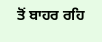ਤੋਂ ਬਾਹਰ ਰਹਿ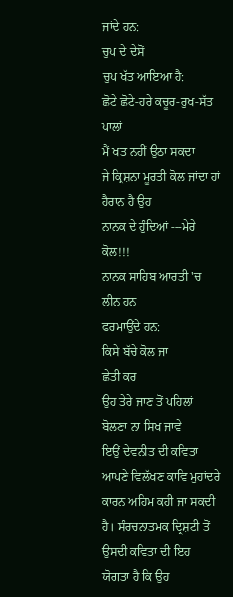ਜਾਂਦੇ ਹਨ:
ਚੁਪ ਦੇ ਦੇਸੋਂ
ਚੁਪ ਖੱਤ ਆਇਆ ਹੈ:
ਛੋਟੇ ਛੋਟੇ-ਹਰੇ ਕਚੂਰ-ਰੁਖ-ਸੱਤ ਪਾਲਾਂ
ਮੈਂ ਖਤ ਨਹੀਂ ਉਠਾ ਸਕਦਾ
ਜੇ ਕ੍ਰਿਸ਼ਨਾ ਮੂਰਤੀ ਕੋਲ ਜਾਂਦਾ ਹਾਂ
ਹੈਰਾਨ ਹੈ ਉਹ
ਨਾਨਕ ਦੇ ਹੁੰਦਿਆਂ ---ਮੇਰੇ ਕੋਲ!!!
ਨਾਨਕ ਸਾਹਿਬ ਆਰਤੀ 'ਚ ਲੀਨ ਹਨ
ਫਰਮਾਉਂਦੇ ਹਨ:
ਕਿਸੇ ਬੱਚੇ ਕੋਲ ਜਾ
ਛੇਤੀ ਕਰ
ਉਹ ਤੇਰੇ ਜਾਣ ਤੋਂ ਪਹਿਲਾਂ
ਬੋਲਣਾ ਨਾ ਸਿਖ ਜਾਵੇ
ਇਉਂ ਦੇਵਨੀਤ ਦੀ ਕਵਿਤਾ ਆਪਣੇ ਵਿਲੱਖਣ ਕਾਵਿ ਮੁਹਾਂਦਰੇ ਕਾਰਨ ਅਹਿਮ ਕਹੀ ਜਾ ਸਕਦੀ ਹੈ। ਸੰਰਚਨਾਤਮਕ ਦ੍ਰਿਸ਼ਟੀ ਤੋਂ ਉਸਦੀ ਕਵਿਤਾ ਦੀ ਇਹ ਯੋਗਤਾ ਹੈ ਕਿ ਉਹ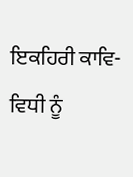ਇਕਹਿਰੀ ਕਾਵਿ-ਵਿਧੀ ਨੂੰ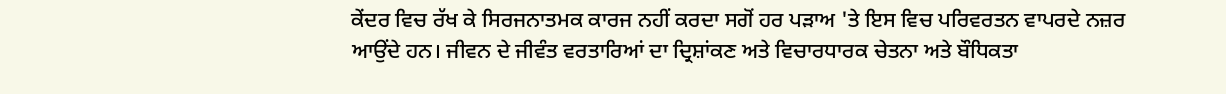ਕੇਂਦਰ ਵਿਚ ਰੱਖ ਕੇ ਸਿਰਜਨਾਤਮਕ ਕਾਰਜ ਨਹੀਂ ਕਰਦਾ ਸਗੋਂ ਹਰ ਪੜਾਅ 'ਤੇ ਇਸ ਵਿਚ ਪਰਿਵਰਤਨ ਵਾਪਰਦੇ ਨਜ਼ਰ ਆਉਂਦੇ ਹਨ। ਜੀਵਨ ਦੇ ਜੀਵੰਤ ਵਰਤਾਰਿਆਂ ਦਾ ਦ੍ਰਿਸ਼ਾਂਕਣ ਅਤੇ ਵਿਚਾਰਧਾਰਕ ਚੇਤਨਾ ਅਤੇ ਬੌਧਿਕਤਾ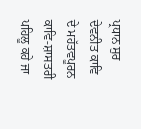ਪ੍ਰਧਾਨ ਸੁਰ ਦੇਵਨੀਤ ਕਾਵਿ ਦੇ ਮਹੱਤਵਪੂਰਨ ਕਾਵਿ-ਸ਼ਾਸਤਰੀ ਪਹਿਲੂ ਕਹੇ ਜਾ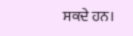ਸਕਦੇ ਹਨ।